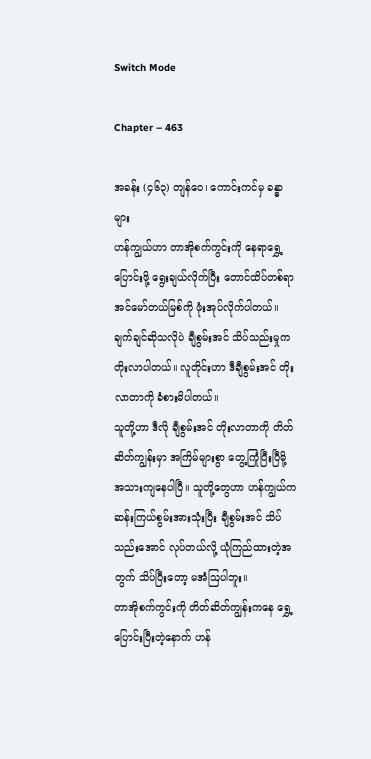Switch Mode

Chapter – 463

အခန်း (၄၆၃) တျန်ဝေ၊ ကောင်းကင်မှ ခန္ဓာများ
ဟန်ကျွယ်ဟာ တာအိုစက်ကွင်းကို ‌နေရာရွှေ့ပြောင်းဖို့ ရွေးချယ်လိုက်ပြီး တောင်ထိပ်တစ်ရာ အင်မော်တယ်မြစ်ကို ဖုံးအုပ်လိုက်ပါတယ်။ ချက်ချင်ဆိုသလိုပဲ ချီစွမ်းအင် သိပ်သည်းမှုက တိုးလာပါတယ်။ လူတိုင်းဟာ ဒီချီစွမ်းအင် တိုးလာတာကို ခံစားမိပါတယ်။
သူတို့ဟာ ဒီလို ချီစွမ်းအင် တိုးလာတာကို တိတ်ဆိတ်ကျွန်းမှာ အကြိမ်များစွာ တွေ့ကြုံပြီးပြီမို့ အသားကျနေပါပြီ။ သူတို့တွေဟာ ဟန်ကျွယ်က ဆန်းကြယ်စွမ်းအားသုံးပြီး ချီစွမ်းအင် သိပ်သည်းအောင် လုပ်တယ်လို့ ယုံကြည်ထားတဲ့အတွက် သိပ်ပြီးတော့ မအံဩပါဘူး။
တာအိုစက်ကွင်းကို တိတ်ဆိတ်ကျွန်းကနေ ရွှေ့ပြောင်းပြီးတဲ့နောက် ဟန်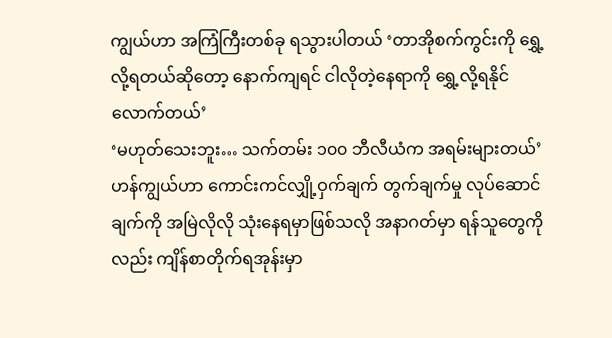ကျွယ်ဟာ အကြံကြီးတစ်ခု ရသွားပါတယ် ‘တာအိုစက်ကွင်းကို ရွှေ့လို့ရတယ်ဆိုတော့ နောက်ကျရင် ငါလိုတဲ့နေရာကို ရွှေ့လို့ရနိုင်လောက်တယ်’
‘မဟုတ်သေးဘူး… သက်တမ်း ၁၀၀ ဘီလီယံက အရမ်းများတယ်’
ဟန်ကျွယ်ဟာ ကောင်းကင်လျှို့ဝှက်ချက် တွက်ချက်မှု လုပ်ဆောင်ချက်ကို အမြဲလိုလို သုံးနေရမှာဖြစ်သလို အနာဂတ်မှာ ရန်သူတွေကိုလည်း ကျိန်စာတိုက်ရအုန်းမှာ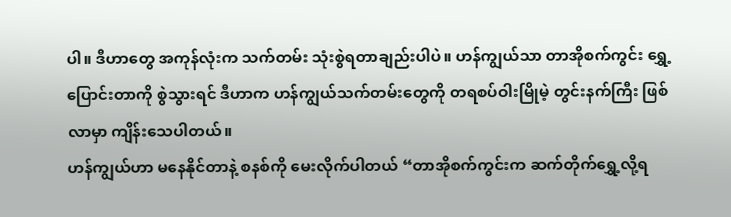ပါ။ ဒီဟာတွေ အကုန်လုံးက သက်တမ်း သုံးစွဲရတာချည်းပါပဲ။ ဟန်ကျွယ်သာ တာအိုစက်ကွင်း ရွှေ့ပြောင်းတာကို စွဲသွားရင် ဒီဟာက ဟန်ကျွယ်သက်တမ်းတွေကို တရစပ်ဝါးမြိုမဲ့ တွင်းနက်ကြီး ဖြစ်လာမှာ ကျိန်းသေပါတယ်။
ဟန်ကျွယ်ဟာ မနေနိုင်တာနဲ့ စနစ်ကို မေးလိုက်ပါတယ် “တာအိုစက်ကွင်းက ဆက်တိုက်ရွှေ့လို့ရ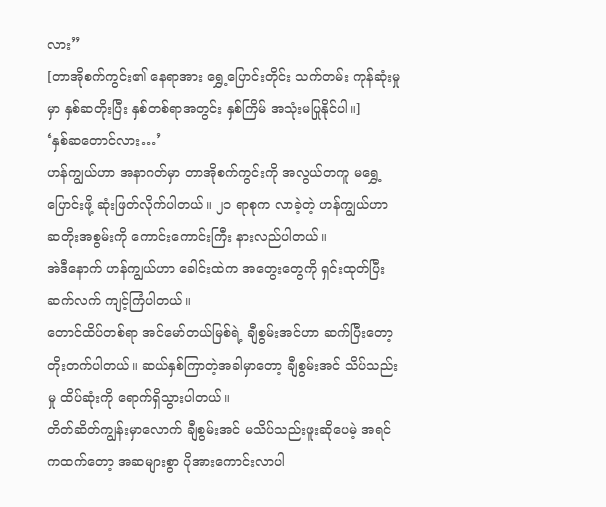လား”
[တာအိုစက်ကွင်း၏ နေရာအား ရွှေ့ပြောင်းတိုင်း သက်တမ်း ကုန်ဆုံးမှုမှာ နှစ်ဆတိုးပြီး နှစ်တစ်ရာအတွင်း နှစ်ကြိမ် အသုံးမပြုနိုင်ပါ။]
‘နှစ်ဆတောင်လား…’
ဟန်ကျွယ်ဟာ အနာဂတ်မှာ တာအိုစက်ကွင်းကို အလွယ်တကူ မရွှေ့ပြောင်းဖို့ ဆုံးဖြတ်လိုက်ပါတယ်။ ၂၁ ရာစုက လာခဲ့တဲ့ ဟန်ကျွယ်ဟာ ဆတိုးအစွမ်းကို ကောင်းကောင်းကြီး နားလည်ပါတယ်။
အဲဒီနောက် ဟန်ကျွယ်ဟာ ခေါင်းထဲက အတွေးတွေကို ရှင်းထုတ်ပြီး ဆက်လက် ကျင့်ကြံပါတယ်။
တောင်ထိပ်တစ်ရာ အင်မော်တယ်မြစ်ရဲ့ ချီစွမ်းအင်ဟာ ဆက်ပြီးတော့ တိုးတက်ပါတယ်။ ဆယ်နှစ်ကြာတဲ့အခါမှာတော့ ချီစွမ်းအင် သိပ်သည်းမှု ထိပ်ဆုံးကို ရောက်ရှိသွားပါတယ်။
တိတ်ဆိတ်ကျွန်းမှာလောက် ချီစွမ်းအင် မသိပ်သည်းဖူးဆိုပေမဲ့ အရင်ကထက်တော့ အဆများစွာ ပိုအားကောင်းလာပါ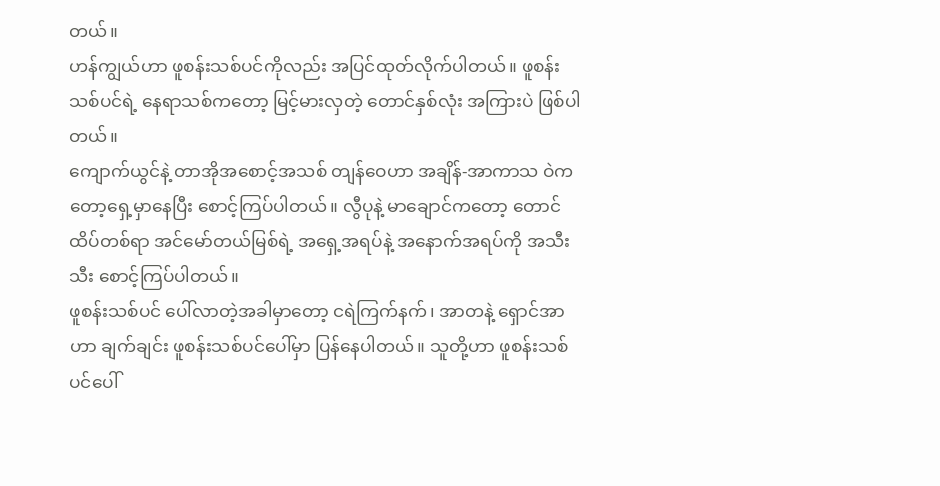တယ်။
ဟန်ကျွယ်ဟာ ဖူစန်းသစ်ပင်ကိုလည်း အပြင်ထုတ်လိုက်ပါတယ်။ ဖူစန်းသစ်ပင်ရဲ့ နေရာသစ်ကတော့ မြင့်မားလှတဲ့ တောင်နှစ်လုံး အကြားပဲ ဖြစ်ပါတယ်။
ကျောက်ယွင်နဲ့ တာအိုအစောင့်အသစ် တျန်ဝေဟာ အချိန်-အာကာသ ဝဲကတော့ရှေ့မှာနေပြီး စောင့်ကြပ်ပါတယ်။ လွီပုနဲ့ မာချောင်ကတော့ တောင်ထိပ်တစ်ရာ အင်မော်တယ်မြစ်ရဲ့ အရှေ့အရပ်နဲ့ အနောက်အရပ်ကို အသီးသီး စောင့်ကြပ်ပါတယ်။
ဖူစန်းသစ်ပင် ပေါ်လာတဲ့အခါမှာတော့ ငရဲကြက်နက်၊ အာတနဲ့ ရှောင်အာဟာ ချက်ချင်း ဖူစန်းသစ်ပင်ပေါ်မှာ ပြန်နေပါတယ်။ သူတို့ဟာ ဖူစန်းသစ်ပင်‌ပေါ်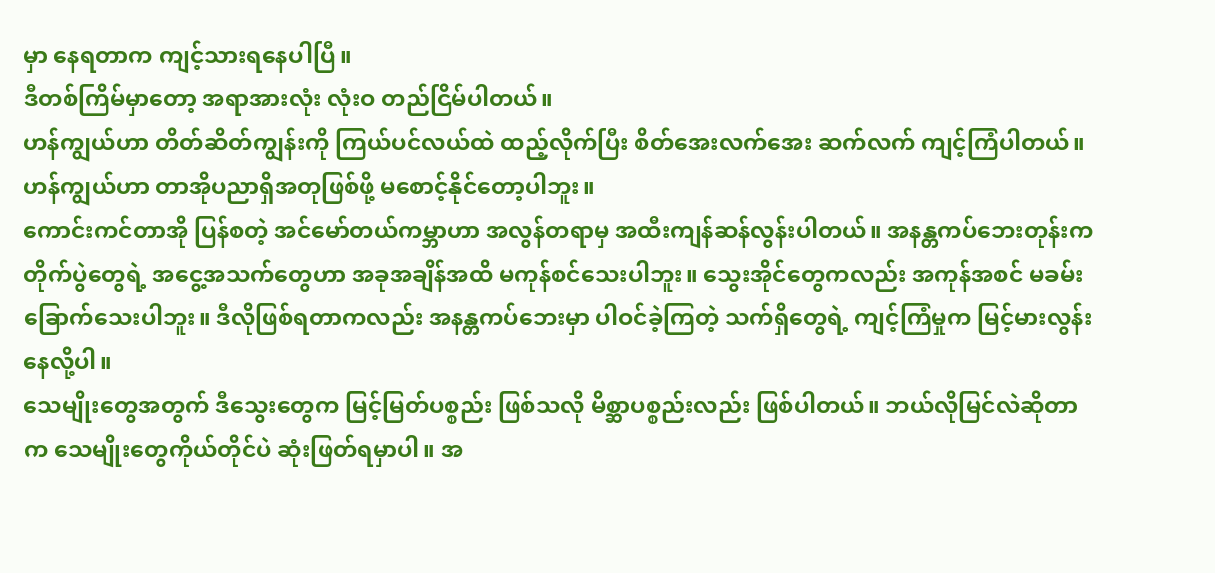မှာ နေရတာက ကျင့်သားရနေပါပြီ။
ဒီတစ်ကြိမ်မှာတော့ အရာအားလုံး လုံးဝ တည်ငြိမ်ပါတယ်။
ဟန်ကျွယ်ဟာ တိတ်ဆိတ်ကျွန်းကို ကြယ်ပင်လယ်ထဲ ထည့်လိုက်ပြီး စိတ်အေးလက်အေး ဆက်လက် ကျင့်ကြံပါတယ်။ ဟန်ကျွယ်ဟာ တာအိုပညာရှိအတုဖြစ်ဖို့ မစောင့်နိုင်တော့ပါဘူး။
ကောင်းကင်တာအို ပြန်စတဲ့ အင်မော်တယ်ကမ္ဘာဟာ အလွန်တရာမှ အထီးကျန်ဆန်လွန်းပါတယ်။ အနန္တကပ်ဘေးတုန်းက တိုက်ပွဲတွေရဲ့ အငွေ့အသက်တွေဟာ အခုအချိန်အထိ မကုန်စင်သေးပါဘူး။ သွေးအိုင်တွေကလည်း အကုန်အစင် မခမ်းခြောက်သေးပါဘူး။ ဒီလိုဖြစ်ရတာကလည်း အနန္တကပ်ဘေးမှာ ပါဝင်ခဲ့ကြတဲ့ သက်ရှိတွေရဲ့ ကျင့်ကြံမှုက မြင့်မားလွန်းနေလို့ပါ။
သေမျိုးတွေအတွက် ဒီသွေးတွေက မြင့်မြတ်ပစ္စည်း ဖြစ်သလို မိစ္ဆာပစ္စည်းလည်း ဖြစ်ပါတယ်။ ဘယ်လိုမြင်လဲဆိုတာက သေမျိုးတွေကိုယ်တိုင်ပဲ ဆုံးဖြတ်ရမှာပါ။ အ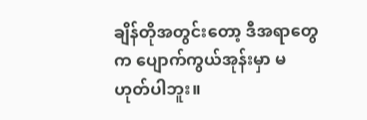ချိန်တိုအတွင်းတော့ ဒီအရာတွေက ပျောက်ကွယ်အုန်းမှာ မဟုတ်ပါဘူး။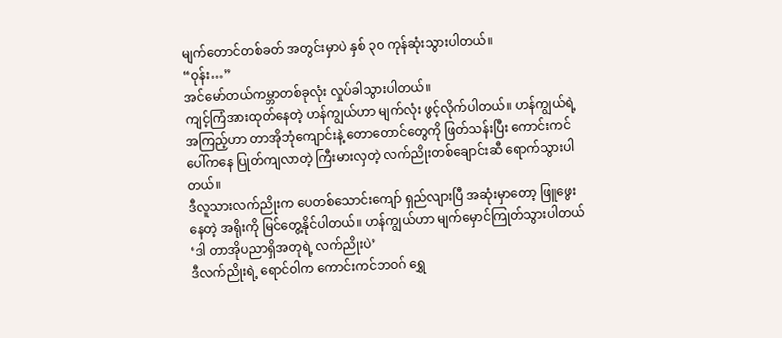မျက်တောင်တစ်ခတ် အတွင်းမှာပဲ နှစ် ၃၀ ကုန်ဆုံးသွားပါတယ်။
“ဝုန်း…”
အင်မော်တယ်ကမ္ဘာတစ်ခုလုံး လှုပ်ခါသွားပါတယ်။
ကျင့်ကြံအားထုတ်နေတဲ့ ဟန်ကျွယ်ဟာ မျက်လုံး ဖွင့်လိုက်ပါတယ်။ ဟန်ကျွယ်ရဲ့ အကြည့်ဟာ တာအိုဘုံကျောင်းနဲ့ တောတောင်တွေကို ဖြတ်သန်းပြီး ကောင်းကင်ပေါ်ကနေ ပြုတ်ကျလာတဲ့ ကြီးမားလှတဲ့ လက်ညိုးတစ်ချောင်းဆီ ရောက်သွားပါတယ်။
ဒီလူသားလက်ညိုးက ပေတစ်သောင်းကျော် ရှည်လျားပြီ အဆုံးမှာတော့ ဖြူဖွေးနေတဲ့ အရိုးကို မြင်တွေ့နိုင်ပါတယ်။ ဟန်ကျွယ်ဟာ မျက်မှောင်ကြုတ်သွားပါတယ် ‘ဒါ တာအိုပညာရှိအတုရဲ့ လက်ညိုးပဲ’
ဒီလက်ညိုးရဲ့ ရောင်ဝါက ကောင်းကင်ဘဝဂ် ရွှေ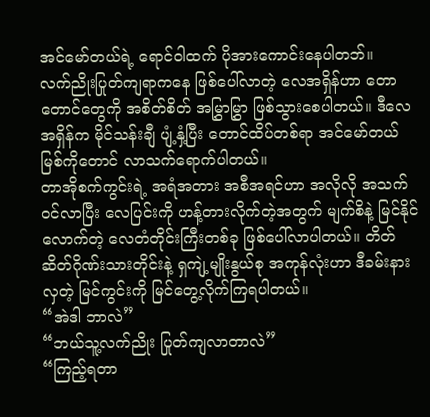အင်မော်တယ်ရဲ့ ရောင်ဝါထက် ပိုအားကောင်းနေပါတဘ်။
လက်ညိုးပြုတ်ကျရာကနေ ဖြစ်ပေါ်လာတဲ့ လေအရှိန်ဟာ တောတောင်တွေကို အစိတ်စိတ် အမြွှာမြွှာ ဖြစ်သွားစေပါတယ်။ ဒီလေအရှိန်က မိုင်သန်းချီ ပျံ့နှံ့ပြီး တောင်ထိပ်တစ်ရာ အင်မော်တယ်မြစ်ကိုတောင် လာသက်ရောက်ပါတယ်။
တာအိုစက်ကွင်းရဲ့ အရံအတား အစီအရင်ဟာ အလိုလို အသက်ဝင်လာပြီး လေပြင်းကို ဟန့်တားလိုက်တဲ့အတွက် မျက်စိနဲ့ မြင်နိုင်လောက်တဲ့ လေတံတိုင်းကြီးတစ်ခု ဖြစ်ပေါ်လာပါတယ်။ တိတ်ဆိတ်ဂိုဏ်းသားတိုင်းနဲ့ ရှကျဲ့မျိုးနွယ်စု အကုန်လုံးဟာ ဒီခမ်းနားလှတဲ့ မြင်ကွင်းကို မြင်တွေ့လိုက်ကြရပါတယ်။
“အဲဒါ ဘာလဲ”
“ဘယ်သူ့လက်ညိုး ပြုတ်ကျလာတာလဲ”
“ကြည့်ရတာ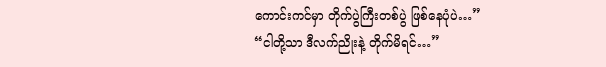ကောင်းကင်မှာ တိုက်ပွဲကြီးတစ်ပွဲ ဖြစ်နေပုံပဲ…”
“ငါတို့သာ ဒီလက်ညိုးနဲ့ တိုက်မိရင်…”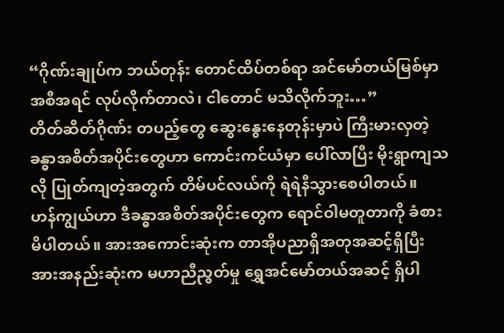“ဂိုဏ်းချုပ်က ဘယ်တုန်း တောင်ထိပ်တစ်ရာ အင်မော်တယ်မြစ်မှာ အစီအရင် လုပ်လိုက်တာလဲ၊ ငါတောင် မသိလိုက်ဘူး…”
တိတ်ဆိတ်ဂိုဏ်း တပည့်တွေ ဆွေးနွေးနေတုန်းမှာပဲ ကြီးမားလှတဲ့ ခန္ဓာအစိတ်အပိုင်းတွေဟာ ကောင်းကင်ယံမှာ ပေါ်လာပြီး မိုးရွာကျသလို ပြုတ်ကျတဲ့အတွက် တိမ်ပင်လယ်ကို ရဲရဲနီသွားစေပါတယ်။
ဟန်ကျွယ်ဟာ ဒီခန္ဓာအစိတ်အပိုင်းတွေက ရောင်ဝါမတူတာကို ခံစားမိပါတယ်။ အားအကောင်းဆုံးက တာအိုပညာရှိအတုအဆင့်ရှိပြီး အားအနည်းဆုံးက မဟာညီညွတ်မှု ရွှေအင်မော်တယ်အဆင့် ရှိပါ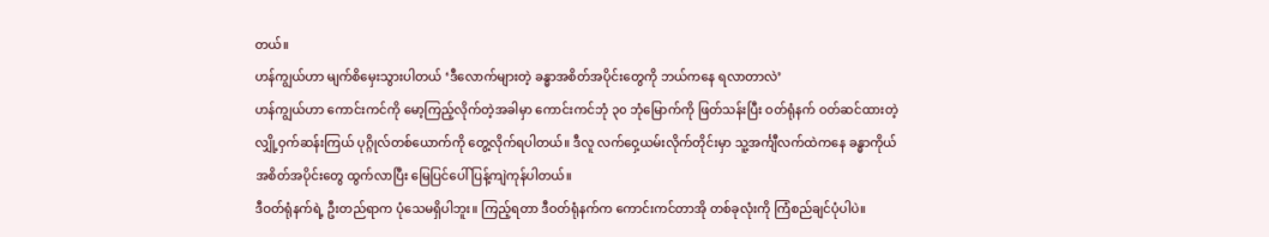တယ်။
ဟန်ကျွယ်ဟာ မျက်စိမှေးသွားပါတယ် ‘ဒီလောက်များတဲ့ ခန္ဓာအစိတ်အပိုင်းတွေကို ဘယ်ကနေ ရလာတာလဲ’
ဟန်ကျွယ်ဟာ ကောင်းကင်ကို မော့ကြည့်လိုက်တဲ့အခါမှာ ကောင်းကင်ဘုံ ၃၀ ဘုံမြောက်ကို ဖြတ်သန်းပြီး ဝတ်ရုံနက် ဝတ်ဆင်ထားတဲ့ လျှို့ဝှက်ဆန်းကြယ် ပုဂ္ဂိုလ်တစ်ယောက်ကို တွေ့လိုက်ရပါတယ်။ ဒီလူ လက်ဝှေ့ယမ်းလိုက်တိုင်းမှာ သူ့အင်္ကျီလက်ထဲကနေ ခန္ဓာကိုယ် အစိတ်အပိုင်းတွေ ထွက်လာပြီး မြေပြင်ပေါ် ပြန့်ကျဲကုန်ပါတယ်။
ဒီဝတ်ရုံနက်ရဲ့ ဦးတည်ရာက ပုံသေမရှိပါဘူး။ ကြည့်ရတာ ဒီဝတ်ရုံနက်က ကောင်းကင်တာအို တစ်ခုလုံးကို ကြံစည်ချင်ပုံပါပဲ။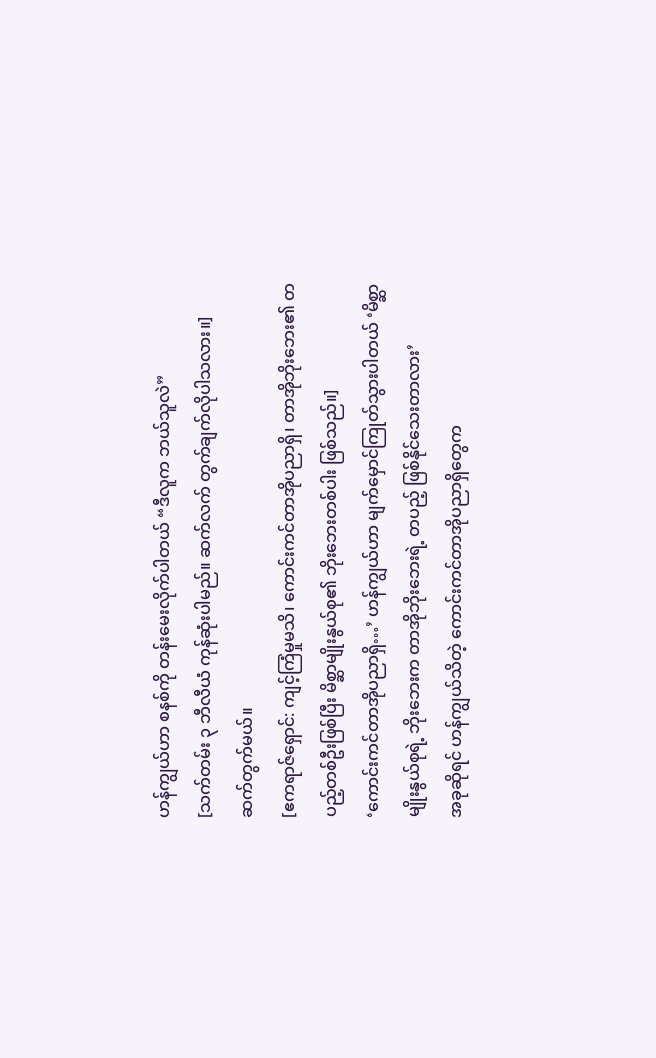ဟန်ကျွယ်ဟာ စနစ်ကို တန်းမေးလိုက်ပါတယ် “ဒီလူက ဘယ်သူလဲ”
[သက်တမ်း ၃ ဘီလီယံ ကုန်ဆုံးပါမည်။ ဆက်လက် တွက်ချက်လိုပါသလား။]
ဆက်တွက်မယ်။
[ဧကရာဇ်ရှောင်: ကျင့်ကြံမှုမသိ၊ ကောင်းကင်တာအိုပညာရှိ၊ တာအိုဘိုးဘေး၏ တပည့်တစ်ဦးဖြစ်ပြီး မိစ္ဆာမျိုးနွယ်စု၏ ဘိုးဘေးတစ်ပါး ဖြစ်သည်။]
‘ကောင်းကင်တာအိုပညာရှိ…’ ဟန်ကျွယ်ဟာ မျက်မှောင်ကြုတ်သွားပါတယ် ‘မိစ္ဆာမျိုးနွယ်စုရဲ့ ဘိုးဘေးက တာအိုဘိုးဘေးရဲ့ တပည့် ဖြစ်နိုင်သေးတာလား’
အခုဆိုရင် ဟန်ကျွယ်သိတဲ့ ကောင်းကင်တာအိုပညာရှိတွေက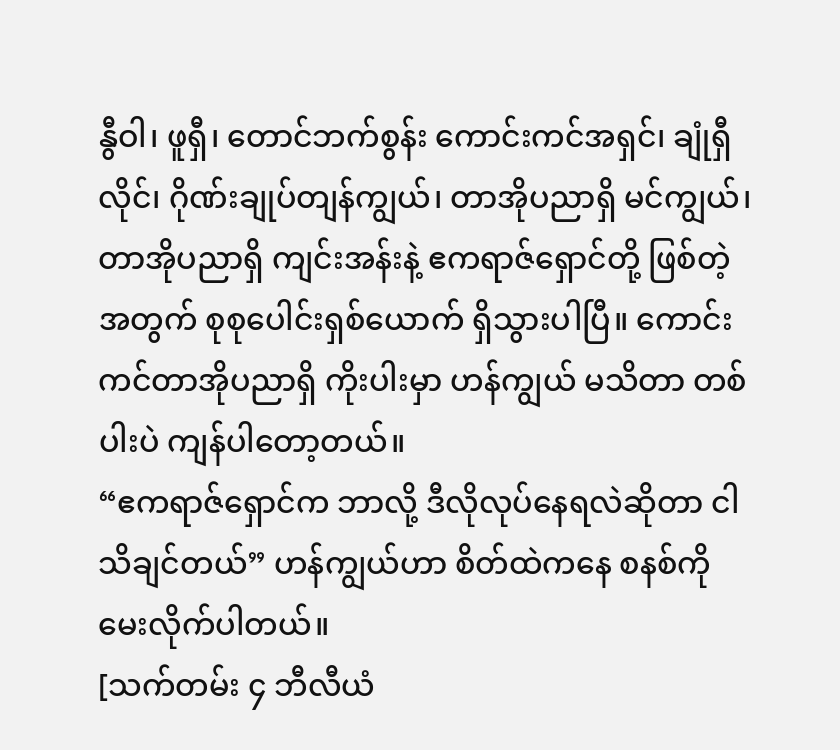နွီဝါ၊ ဖူရှီ၊ တောင်ဘက်စွန်း ကောင်းကင်အရှင်၊ ချုံရှီလိုင်၊ ဂိုဏ်းချုပ်တျန်ကျွယ်၊ တာအိုပညာရှိ မင်ကျွယ်၊ တာအိုပညာရှိ ကျင်းအန်းနဲ့ ဧကရာဇ်ရှောင်တို့ ဖြစ်တဲ့အတွက် စုစုပေါင်းရှစ်ယောက် ရှိသွားပါပြီ။ ကောင်းကင်တာအိုပညာရှိ ကိုးပါးမှာ ဟန်ကျွယ် မသိတာ တစ်ပါးပဲ ကျန်ပါတော့တယ်။
“ဧကရာဇ်ရှောင်က ဘာလို့ ဒီလိုလုပ်နေရလဲဆိုတာ ငါ သိချင်တယ်” ဟန်ကျွယ်ဟာ စိတ်ထဲကနေ စနစ်ကို မေးလိုက်ပါတယ်။
[သက်တမ်း ၄ ဘီလီယံ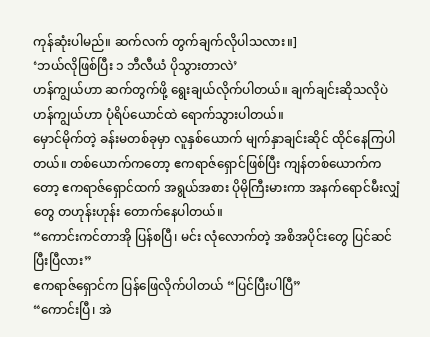ကုန်ဆုံးပါမည်။ ဆက်လက် တွက်ချက်လိုပါသလား။]
‘ဘယ်လိုဖြစ်ပြီး ၁ ဘီလီယံ ပိုသွားတာလဲ’
ဟန်ကျွယ်ဟာ ဆက်တွက်ဖို့ ရွေးချယ်လိုက်ပါတယ်။ ချက်ချင်းဆိုသလိုပဲ ဟန်ကျွယ်ဟာ ပုံရိပ်ယောင်ထဲ ရောက်သွားပါတယ်။
မှောင်မိုက်တဲ့ ခန်းမတစ်ခုမှာ လူနှစ်ယောက် မျက်နှာချင်းဆိုင် ထိုင်နေကြပါတယ်။ တစ်ယောက်ကတော့ ဧကရာဇ်ရှောင်ဖြစ်ပြီး ကျန်တစ်ယောက်ကတော့ ဧကရာဇ်ရှောင်ထက် အရွယ်အစား ပိုမိုကြီးမားကာ အနက်ရောင်မီးလျှံတွေ တဟုန်းဟုန်း တောက်နေပါတယ်။
“ကောင်းကင်တာအို ပြန်စပြီ၊ မင်း လုံလောက်တဲ့ အစိအပိုင်းတွေ ပြင်ဆင်ပြီးပြီလား”
ဧကရာဇ်ရှောင်က ပြန်ဖြေလိုက်ပါတယ် “ပြင်ပြီးပါပြီ”
“ကောင်းပြီ၊ အဲ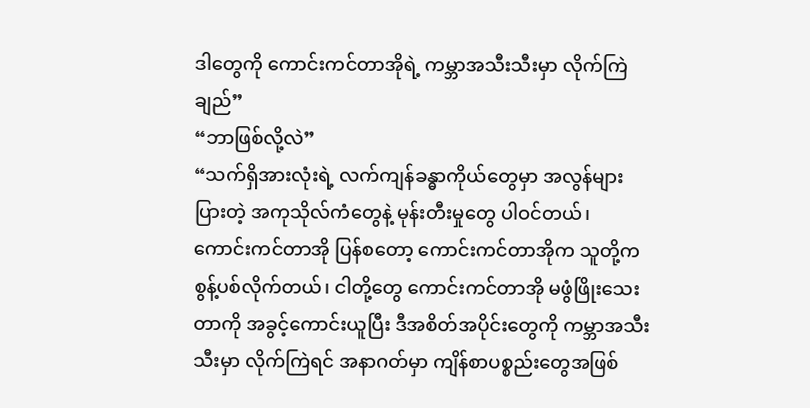ဒါတွေကို ကောင်းကင်တာအိုရဲ့ ကမ္ဘာအသီးသီးမှာ လိုက်ကြဲချည်”
“ဘာဖြစ်လို့လဲ”
“သက်ရှိအားလုံးရဲ့ လက်ကျန်ခန္ဓာကိုယ်တွေမှာ အလွန်များပြားတဲ့ အကုသိုလ်ကံတွေနဲ့ မုန်းတီးမှုတွေ ပါဝင်တယ်၊ ကောင်းကင်တာအို ပြန်စတော့ ကောင်းကင်တာအိုက သူတို့က စွန့်ပစ်လိုက်တယ်၊ ငါတို့တွေ ကောင်းကင်တာအို မဖွံဖြိုးသေးတာကို အခွင့်‌ကောင်းယူပြီး ဒီအစိတ်အပိုင်းတွေကို ကမ္ဘာအသီးသီးမှာ လိုက်ကြဲရင် အနာဂတ်မှာ ကျိန်စာပစ္စည်းတွေအဖြစ်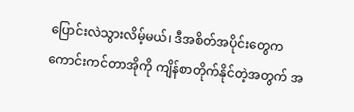ပြောင်းလဲသွားလိမ့်မယ်၊ ဒီအစိတ်အပိုင်းတွေက ကောင်းကင်တာအိုကို ကျိန်စာတိုက်နိုင်တဲ့အတွက် အ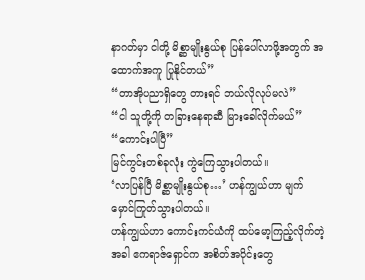နာဂတ်မှာ ငါတို့ မိစ္ဆာမျိုးနွယ်စု ပြန်ပေါ်လာဖို့အတွက် အထောက်အကူ ပြုနိုင်တယ်”
“တာအိုပညာရှိတွေ တားရင် ဘယ်လိုလုပ်မလဲ”
“ငါ သူတို့ကို တခြားနေရာဆီ မြားခေါ်လိုက်မယ်”
“ကောင်းပါပြီ”
မြင်ကွင်းတစ်ခုလုံး ကွဲကြေသွားပါတယ်။
‘လာပြန်ပြီ မိစ္ဆာမျိုးနွယ်စု…’ ဟန်ကျွယ်ဟာ မျက်မှောင်ကြုတ်သွားပါတယ်။
ဟန်ကျွယ်ဟာ ကောင်းကင်ယံကို ထပ်မော့ကြည့်လိုက်တဲ့အခါ ဧကရာဇ်ရှောင်က အစိတ်အပိုင်းတွေ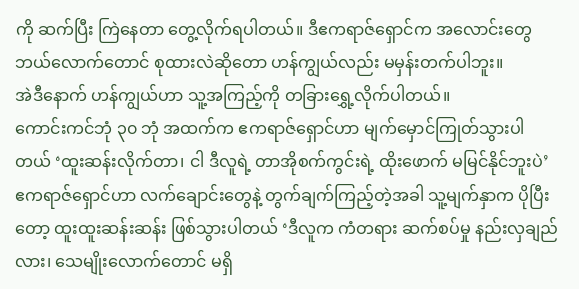ကို ဆက်ပြီး ကြဲနေတာ တွေ့လိုက်ရပါတယ်။ ဒီဧကရာဇ်ရှောင်က အလောင်းတွေ ဘယ်လောက်တောင် စုထားလဲဆိုတော ဟန်ကျွယ်လည်း မမှန်းတက်ပါဘူး။
အဲဒီနောက် ဟန်ကျွယ်ဟာ သူ့အကြည့်ကို တခြားရွှေ့လိုက်ပါတယ်။
ကောင်းကင်ဘုံ ၃၀ ဘုံ အထက်က ဧကရာဇ်ရှောင်ဟာ မျက်မှောင်ကြုတ်သွားပါတယ် ‘ထူးဆန်းလိုက်တာ၊ ငါ ဒီလူရဲ့ တာအိုစက်ကွင်းရဲ့ ထိုးဖောက် မမြင်နိုင်ဘူးပဲ’
ဧကရာဇ်ရှောင်ဟာ လက်ချောင်းတွေနဲ့ တွက်ချက်ကြည့်တဲ့အခါ သူ့မျက်နှာက ပိုပြီးတော့ ထူးထူးဆန်းဆန်း ဖြစ်သွားပါတယ် ‘ဒီလူက ကံတရား ဆက်စပ်မှု နည်းလှချည်လား၊ သေမျိုးလောက်တောင် မရှိ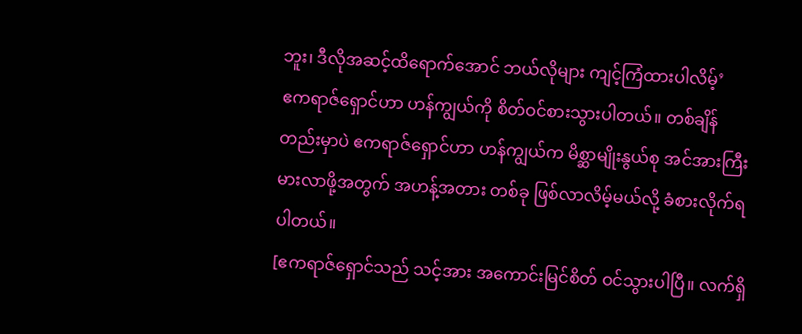ဘူး၊ ဒီလိုအဆင့်ထိရောက်အောင် ဘယ်လိုများ ကျင့်ကြံထားပါလိမ့်’
ဧကရာဇ်ရှောင်ဟာ ဟန်ကျွယ်ကို စိတ်ဝင်စားသွားပါတယ်။ တစ်ချိန်တည်းမှာပဲ ဧကရာဇ်ရှောင်ဟာ ဟန်ကျွယ်က မိစ္ဆာမျိုးနွယ်စု အင်အားကြီးမားလာဖို့အတွက် အဟန့်အတား တစ်ခု ဖြစ်လာလိမ့်မယ်လို့ ခံစားလိုက်ရပါတယ်။
[ဧကရာဇ်ရှောင်သည် သင့်အား အကောင်းမြင်စိတ် ဝင်သွားပါပြီ။ လက်ရှိ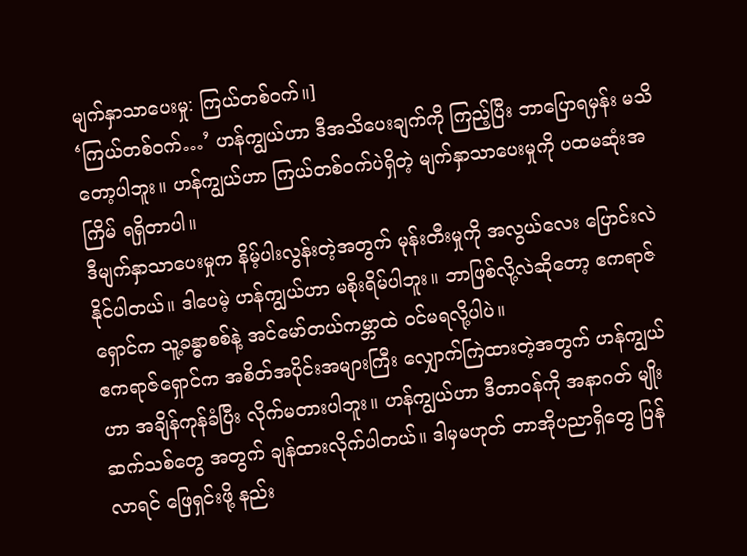မျက်နှာသာပေးမှု: ကြယ်တစ်ဝက်။]
‘ကြယ်တစ်ဝက်…’ ဟန်ကျွယ်ဟာ ဒီအသိပေးချက်ကို ကြည့်ပြီး ဘာပြောရမှန်း မသိတော့ပါဘူး။ ဟန်ကျွယ်ဟာ ကြယ်တစ်ဝက်ပဲရှိတဲ့ မျက်နှာသာပေးမှုကို ပထမဆုံးအကြိမ် ရရှိတာပါ။
ဒီမျက်နှာသာပေးမှုက နိမ့်ပါးလွန်းတဲ့အတွက် မုန်းတီးမှုကို အလွယ်လေး ပြောင်းလဲနိုင်ပါတယ်။ ဒါပေမဲ့ ဟန်ကျွယ်ဟာ မစိုးရိမ်ပါဘူး။ ဘာဖြစ်လို့လဲဆိုတော့ ဧကရာဇ်ရှောင်က သူ့ခန္ဓာစစ်နဲ့ အင်မော်တယ်ကမ္ဘာထဲ ဝင်မရလို့ပါပဲ။
ဧကရာဇ်‌ရှောင်က အစိတ်အပိုင်းအများကြီး လျှောက်ကြဲထားတဲ့အတွက် ဟန်ကျွယ်ဟာ အချိန်ကုန်ခံပြီး လိုက်မတားပါဘူး။ ဟန်ကျွယ်ဟာ ဒီတာဝန်ကို အနာဂတ် မျိုးဆက်သစ်တွေ အတွက် ချန်ထားလိုက်ပါတယ်။ ဒါမှမဟုတ် တာအိုပညာရှိတွေ ပြန်လာရင် ဖြေရှင်းဖို့ နည်း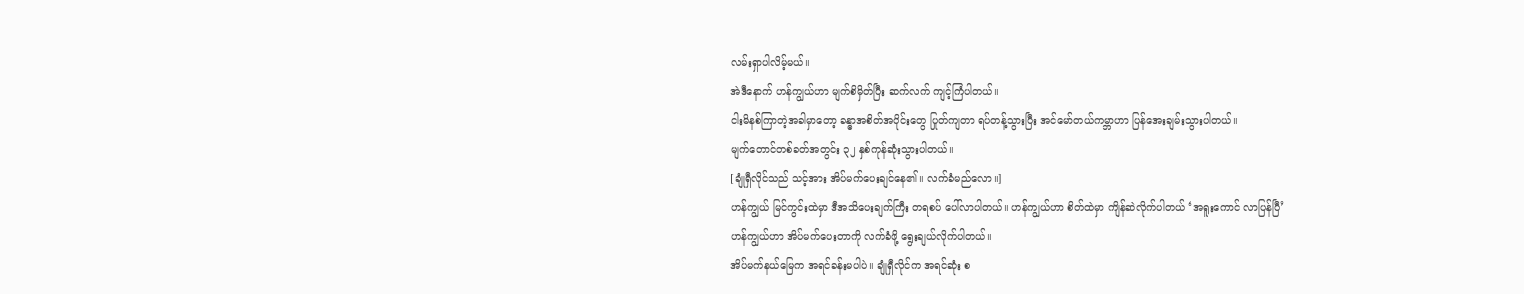လမ်းရှာပါလိမ့်မယ်။
အဲဒီနောက် ဟန်ကျွယ်ဟာ မျက်စိမှိတ်ပြီး ဆက်လက် ကျင့်ကြံပါတယ်။
ငါးမိနစ်ကြာတဲ့အခါမှာတော့ ခန္ဓာအစိတ်အပိုင်းတွေ ပြုတ်ကျတာ ရပ်တန့်သွားပြီး အင်မော်တယ်ကမ္ဘာဟာ ပြန်အေးချမ်းသွားပါတယ်။
မျက်တောင်တစ်ခတ်အတွင်း ၃၂ နှစ်ကုန်ဆုံးသွားပါတယ်။
[ချုံရှီလိုင်သည် သင့်အား အိပ်မက်ပေးချင်နေ၏။ လက်ခံမည်လော။]
ဟန်ကျွယ် မြင်ကွင်းထဲမှာ ဒီအသိပေးချက်ကြီး တရစပ် ပေါ်လာပါတယ်။ ဟန်ကျွယ်ဟာ စိတ်ထဲမှာ ကျိန်ဆဲလိုက်ပါတယ် ‘အရူးကောင် လာပြန်ပြီ’
ဟန်ကျွယ်ဟာ အိပ်မက်ပေးတာကို လက်ခံဖို့ ရွေးချယ်လိုက်ပါတယ်။
အိပ်မက်နယ်မြေက အရင်ခန်းမပါပဲ။ ချုံရှီလိုင်က အရင်ဆုံး စ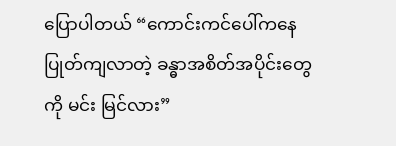ပြောပါတယ် “ကောင်းကင်ပေါ်ကနေ ပြုတ်ကျလာတဲ့ ခန္ဓာအစိတ်အပိုင်းတွေကို မင်း မြင်လား”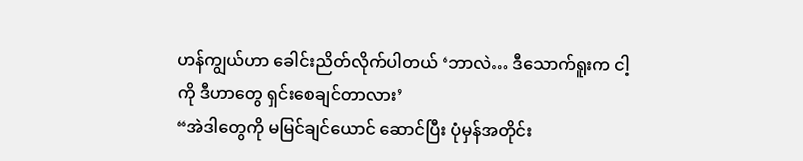ဟန်ကျွယ်ဟာ ခေါင်းညိတ်လိုက်ပါတယ် ‘ဘာလဲ… ဒီသောက်ရူးက ငါ့ကို ဒီဟာတွေ ရှင်းစေချင်တာလား’
“အဲဒါတွေကို မမြင်ချင်ယောင် ဆောင်ပြီး ပုံမှန်အတိုင်း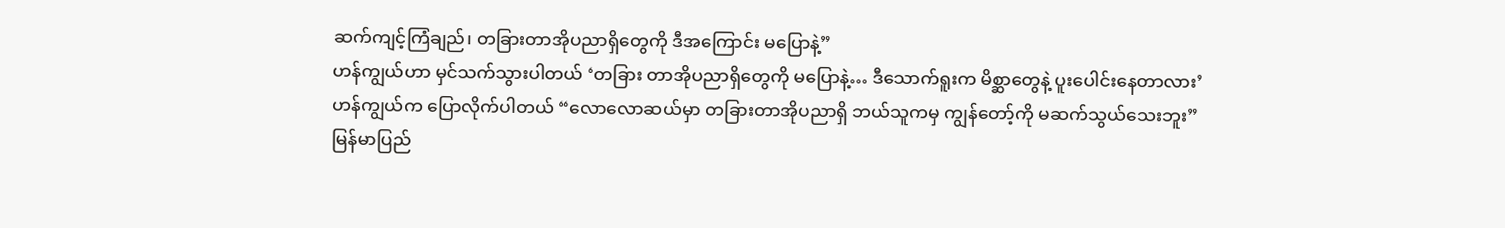ဆက်ကျင့်ကြံချည်၊ တခြားတာအိုပညာရှိတွေကို ဒီအကြောင်း မပြောနဲ့”
ဟန်ကျွယ်ဟာ မှင်သက်သွားပါတယ် ‘တခြား တာအိုပညာရှိတွေကို မပြောနဲ့… ဒီသောက်ရူးက မိစ္ဆာတွေနဲ့ ပူးပေါင်းနေတာလား’
ဟန်ကျွယ်က ပြောလိုက်ပါတယ် “လော‌လောဆယ်မှာ တခြားတာအိုပညာရှိ ဘယ်သူကမှ ကျွန်တော့်ကို မဆက်သွယ်သေးဘူး”
မြန်မာပြည်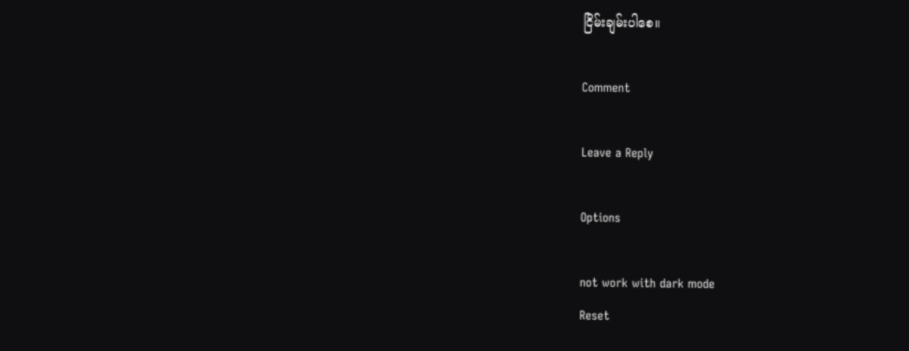ငြိမ်းချမ်းပါစေ။

Comment

Leave a Reply

Options

not work with dark mode
Reset